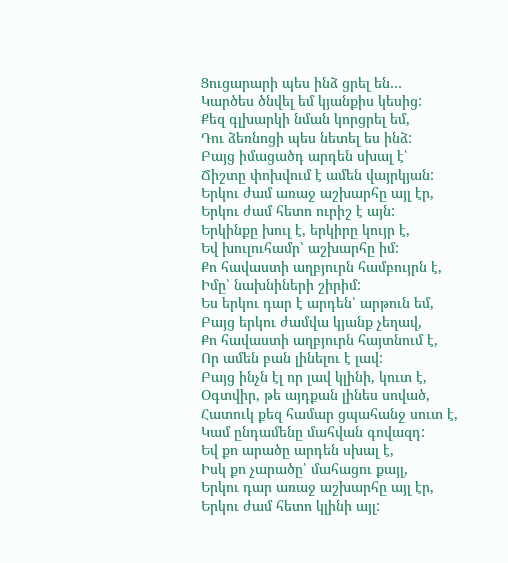Ցուցարարի պես ինձ ցրել են…
Կարծես ծնվել եմ կյանքիս կեսից:
Քեզ գլխարկի նման կորցրել եմ,
Դու ձեռնոցի պես նետել ես ինձ:
Բայց իմացածդ արդեն սխալ է՝
Ճիշտը փոխվում է ամեն վայրկյան:
Երկու ժամ առաջ աշխարհը այլ էր,
Երկու ժամ հետո ուրիշ է այն:
Երկինքը խուլ է, երկիրը կույր է,
Եվ խուլուհամր՝ աշխարհը իմ:
Քո հավաստի աղբյուրն համբույրն է,
Իմը՝ նախնիների շիրիմ:
Ես երկու դար է արդեն՝ արթուն եմ,
Բայց երկու ժամվա կյանք չեղավ,
Քո հավաստի աղբյուրն հայտնում է,
Որ ամեն բան լինելու է լավ:
Բայց ինչն էլ որ լավ կլինի, կուտ է,
Օգտվիր, թե այդքան լինես սոված,
Հատուկ քեզ համար ցպահանջ սուտ է,
Կամ ընդամենը մահվան գովազդ:
Եվ քո արածը արդեն սխալ է,
Իսկ քո չարածը՝ մահացու քայլ,
Երկու դար առաջ աշխարհը այլ էր,
Երկու ժամ հետո կլինի այլ: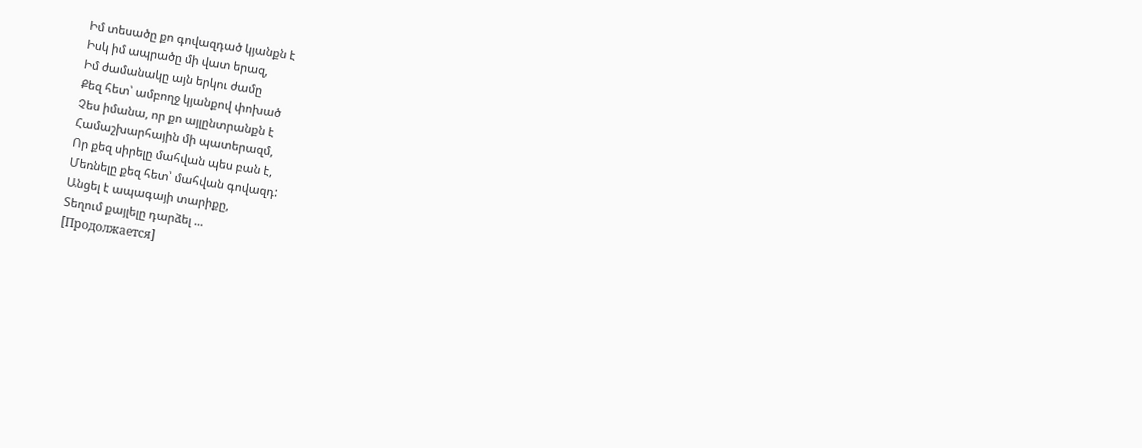Իմ տեսածը քո գովազդած կյանքն է
Իսկ իմ ապրածը մի վատ երազ,
Իմ ժամանակը այն երկու ժամը
Քեզ հետ՝ ամբողջ կյանքով փոխած
Չես իմանա, որ քո այլընտրանքն է
Համաշխարհային մի պատերազմ,
Որ քեզ սիրելը մահվան պես բան է,
Մեռնելը քեզ հետ՝ մահվան գովազդ:
Անցել է ապագայի տարիքը,
Տեղում քայլելը դարձել ...
[Продолжается]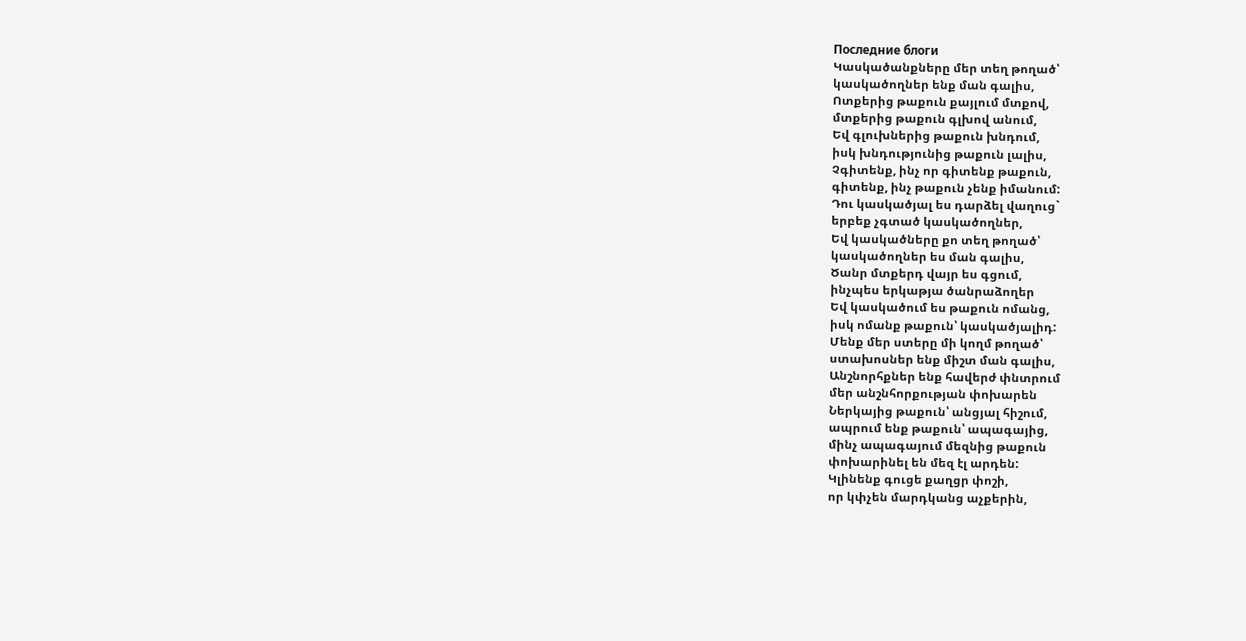Последние блоги
Կասկածանքները մեր տեղ թողած՝
կասկածողներ ենք ման գալիս,
Ոտքերից թաքուն քայլում մտքով,
մտքերից թաքուն գլխով անում,
Եվ գլուխներից թաքուն խնդում,
իսկ խնդությունից թաքուն լալիս,
Չգիտենք, ինչ որ գիտենք թաքուն,
գիտենք, ինչ թաքուն չենք իմանում:
Դու կասկածյալ ես դարձել վաղուց`
երբեք չգտած կասկածողներ,
Եվ կասկածները քո տեղ թողած՝
կասկածողներ ես ման գալիս,
Ծանր մտքերդ վայր ես գցում,
ինչպես երկաթյա ծանրաձողեր
Եվ կասկածում ես թաքուն ոմանց,
իսկ ոմանք թաքուն՝ կասկածյալիդ:
Մենք մեր ստերը մի կողմ թողած՝
ստախոսներ ենք միշտ ման գալիս,
Անշնորհքներ ենք հավերժ փնտրում
մեր անշնհորքության փոխարեն
Ներկայից թաքուն՝ անցյալ հիշում,
ապրում ենք թաքուն՝ ապագայից,
մինչ ապագայում մեզնից թաքուն
փոխարինել են մեզ էլ արդեն:
Կլինենք գուցե քաղցր փոշի,
որ կփչեն մարդկանց աչքերին,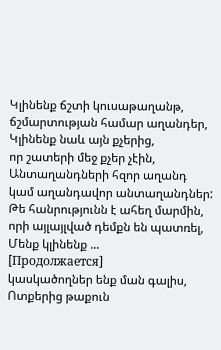Կլինենք ճշտի կուսաթաղանթ,
ճշմարտության համար աղանդեր,
Կլինենք նաև այն քչերից,
որ շատերի մեջ քչեր չէին,
Անտաղանդների հզոր աղանդ
կամ աղանդավոր անտաղանդներ:
Թե հանրությունն է ահեղ մարմին,
որի այլայլված դեմքն են պատռել,
Մենք կլինենք ...
[Продолжается]
կասկածողներ ենք ման գալիս,
Ոտքերից թաքուն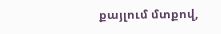քայլում մտքով,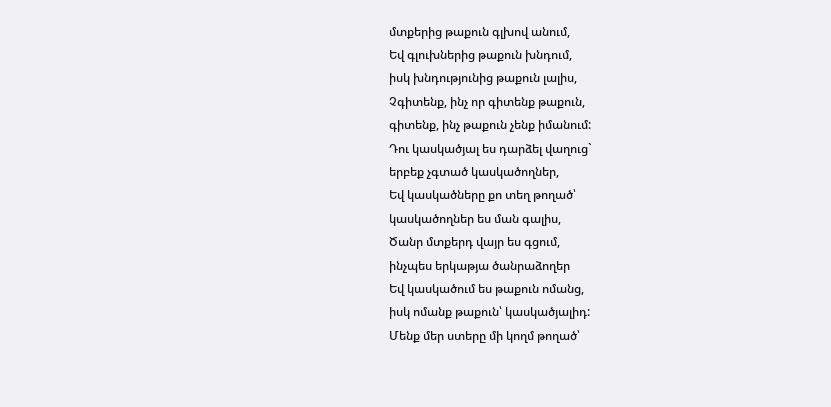մտքերից թաքուն գլխով անում,
Եվ գլուխներից թաքուն խնդում,
իսկ խնդությունից թաքուն լալիս,
Չգիտենք, ինչ որ գիտենք թաքուն,
գիտենք, ինչ թաքուն չենք իմանում:
Դու կասկածյալ ես դարձել վաղուց`
երբեք չգտած կասկածողներ,
Եվ կասկածները քո տեղ թողած՝
կասկածողներ ես ման գալիս,
Ծանր մտքերդ վայր ես գցում,
ինչպես երկաթյա ծանրաձողեր
Եվ կասկածում ես թաքուն ոմանց,
իսկ ոմանք թաքուն՝ կասկածյալիդ:
Մենք մեր ստերը մի կողմ թողած՝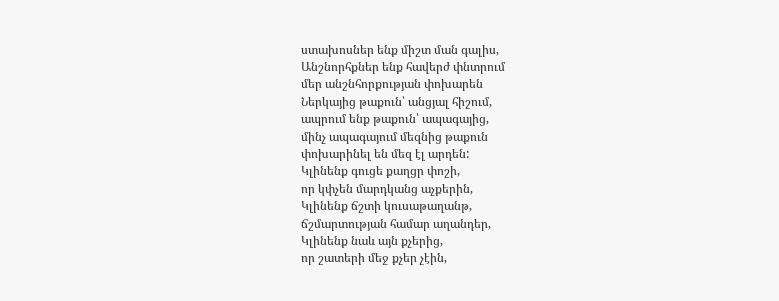ստախոսներ ենք միշտ ման գալիս,
Անշնորհքներ ենք հավերժ փնտրում
մեր անշնհորքության փոխարեն
Ներկայից թաքուն՝ անցյալ հիշում,
ապրում ենք թաքուն՝ ապագայից,
մինչ ապագայում մեզնից թաքուն
փոխարինել են մեզ էլ արդեն:
Կլինենք գուցե քաղցր փոշի,
որ կփչեն մարդկանց աչքերին,
Կլինենք ճշտի կուսաթաղանթ,
ճշմարտության համար աղանդեր,
Կլինենք նաև այն քչերից,
որ շատերի մեջ քչեր չէին,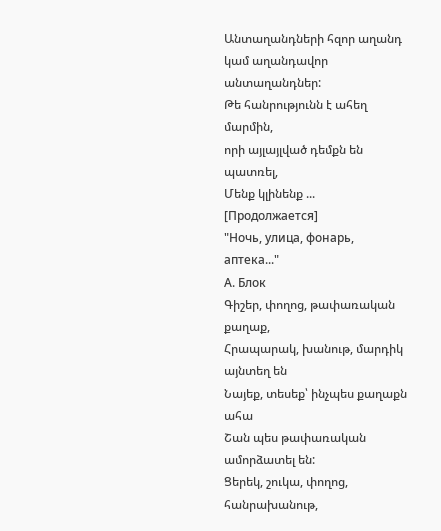Անտաղանդների հզոր աղանդ
կամ աղանդավոր անտաղանդներ:
Թե հանրությունն է ահեղ մարմին,
որի այլայլված դեմքն են պատռել,
Մենք կլինենք ...
[Продолжается]
"Ночь, улица, фонарь, аптека..."
А. Блок
Գիշեր, փողոց, թափառական քաղաք,
Հրապարակ, խանութ, մարդիկ այնտեղ են
Նայեք, տեսեք՝ ինչպես քաղաքն ահա
Շան պես թափառական ամորձատել են:
Ցերեկ, շուկա, փողոց, հանրախանութ,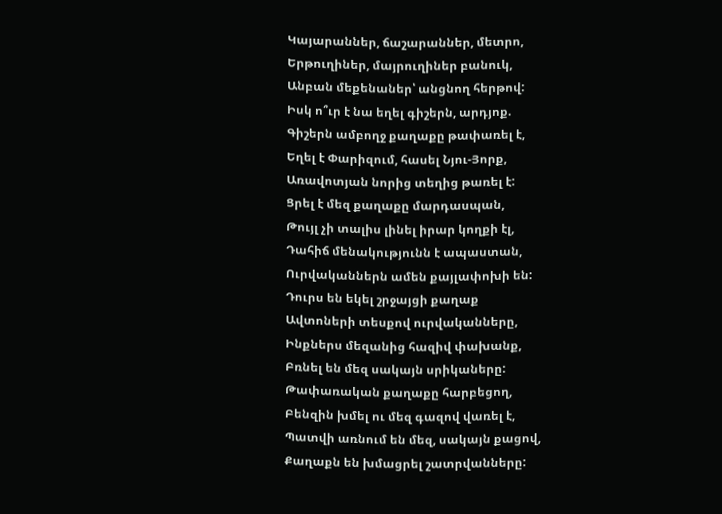Կայարաններ, ճաշարաններ, մետրո,
Երթուղիներ, մայրուղիներ բանուկ,
Անբան մեքենաներ՝ անցնող հերթով:
Իսկ ո՞ւր է նա եղել գիշերն, արդյոք.
Գիշերն ամբողջ քաղաքը թափառել է,
Եղել է Փարիզում, հասել Նյու-Յորք,
Առավոտյան նորից տեղից թառել է:
Ցրել է մեզ քաղաքը մարդասպան,
Թույլ չի տալիս լինել իրար կողքի էլ,
Դահիճ մենակությունն է ապաստան,
Ուրվականներն ամեն քայլափոխի են:
Դուրս են եկել շրջայցի քաղաք
Ավտոների տեսքով ուրվականները,
Ինքներս մեզանից հազիվ փախանք,
Բռնել են մեզ սակայն սրիկաները:
Թափառական քաղաքը հարբեցող,
Բենզին խմել ու մեզ գազով վառել է,
Պատվի առնում են մեզ, սակայն քացով,
Քաղաքն են խմացրել շատրվանները: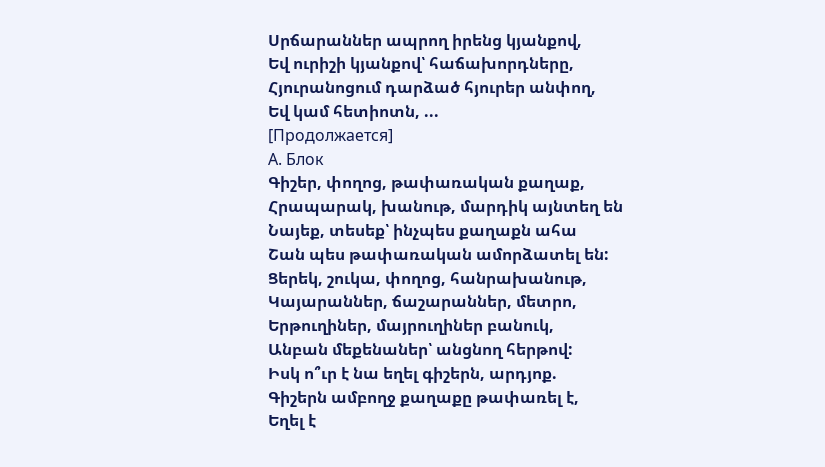Սրճարաններ ապրող իրենց կյանքով,
Եվ ուրիշի կյանքով՝ հաճախորդները,
Հյուրանոցում դարձած հյուրեր անփող,
Եվ կամ հետիոտն, ...
[Продолжается]
А. Блок
Գիշեր, փողոց, թափառական քաղաք,
Հրապարակ, խանութ, մարդիկ այնտեղ են
Նայեք, տեսեք՝ ինչպես քաղաքն ահա
Շան պես թափառական ամորձատել են:
Ցերեկ, շուկա, փողոց, հանրախանութ,
Կայարաններ, ճաշարաններ, մետրո,
Երթուղիներ, մայրուղիներ բանուկ,
Անբան մեքենաներ՝ անցնող հերթով:
Իսկ ո՞ւր է նա եղել գիշերն, արդյոք.
Գիշերն ամբողջ քաղաքը թափառել է,
Եղել է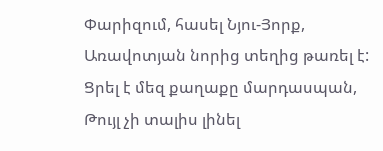Փարիզում, հասել Նյու-Յորք,
Առավոտյան նորից տեղից թառել է:
Ցրել է մեզ քաղաքը մարդասպան,
Թույլ չի տալիս լինել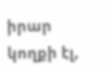իրար կողքի էլ,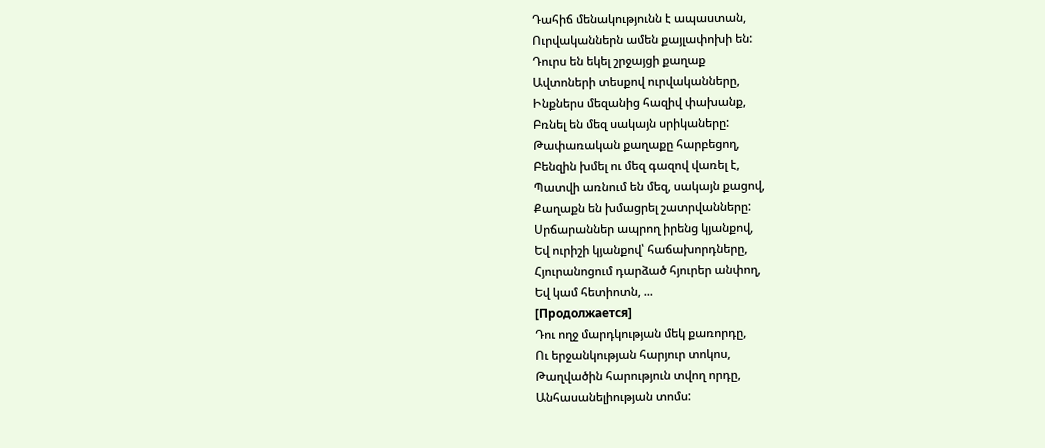Դահիճ մենակությունն է ապաստան,
Ուրվականներն ամեն քայլափոխի են:
Դուրս են եկել շրջայցի քաղաք
Ավտոների տեսքով ուրվականները,
Ինքներս մեզանից հազիվ փախանք,
Բռնել են մեզ սակայն սրիկաները:
Թափառական քաղաքը հարբեցող,
Բենզին խմել ու մեզ գազով վառել է,
Պատվի առնում են մեզ, սակայն քացով,
Քաղաքն են խմացրել շատրվանները:
Սրճարաններ ապրող իրենց կյանքով,
Եվ ուրիշի կյանքով՝ հաճախորդները,
Հյուրանոցում դարձած հյուրեր անփող,
Եվ կամ հետիոտն, ...
[Продолжается]
Դու ողջ մարդկության մեկ քառորդը,
Ու երջանկության հարյուր տոկոս,
Թաղվածին հարություն տվող որդը,
Անհասանելիության տոմս: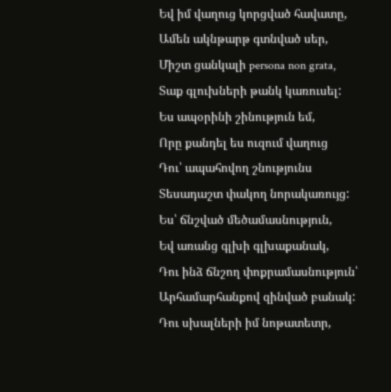Եվ իմ վաղուց կորցված հավատը,
Ամեն ակնթարթ գտնված սեր,
Միշտ ցանկալի persona non grata,
Տաք գլուխների թանկ կառուսել:
Ես ապօրինի շինություն եմ,
Որը քանդել ես ուզում վաղուց
Դու՝ ապահովող շնությունս
Տեսադաշտ փակող նորակառույց:
Ես՝ ճնշված մեծամասնություն,
Եվ առանց գլխի գլխաքանակ,
Դու ինձ ճնշող փոքրամասնություն՝
Արհամարհանքով զինված բանակ:
Դու սխալների իմ նոթատետր,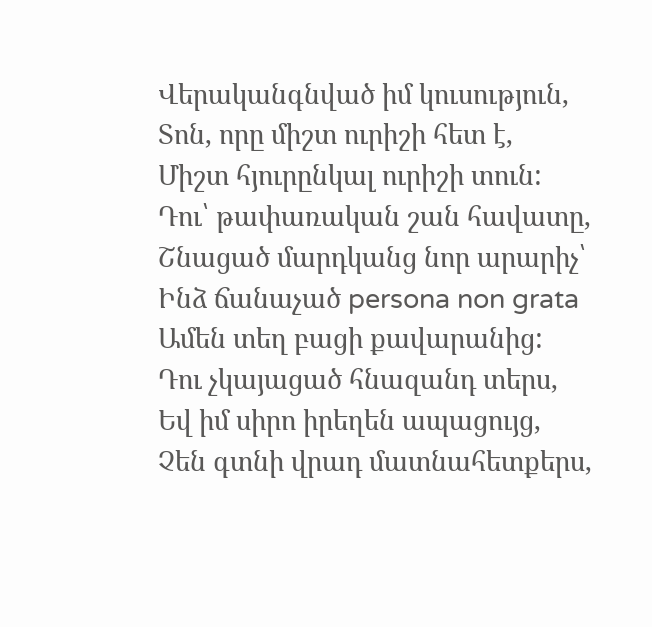Վերականգնված իմ կուսություն,
Տոն, որը միշտ ուրիշի հետ է,
Միշտ հյուրընկալ ուրիշի տուն:
Դու՝ թափառական շան հավատը,
Շնացած մարդկանց նոր արարիչ՝
Ինձ ճանաչած persona non grata
Ամեն տեղ բացի քավարանից:
Դու չկայացած հնազանդ տերս,
Եվ իմ սիրո իրեղեն ապացույց,
Չեն գտնի վրադ մատնահետքերս,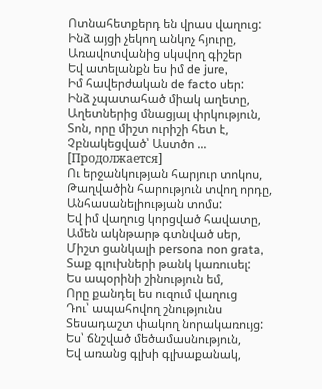Ոտնահետքերդ են վրաս վաղուց:
Ինձ այցի չեկող անկոչ հյուրը,
Առավոտվանից սկսվող գիշեր
Եվ ատելանքն ես իմ de jure,
Իմ հավերժական de facto սեր:
Ինձ չպատահած միակ աղետը,
Աղետներից մնացյալ փրկություն,
Տոն, որը միշտ ուրիշի հետ է,
Չբնակեցված՝ Աստծո ...
[Продолжается]
Ու երջանկության հարյուր տոկոս,
Թաղվածին հարություն տվող որդը,
Անհասանելիության տոմս:
Եվ իմ վաղուց կորցված հավատը,
Ամեն ակնթարթ գտնված սեր,
Միշտ ցանկալի persona non grata,
Տաք գլուխների թանկ կառուսել:
Ես ապօրինի շինություն եմ,
Որը քանդել ես ուզում վաղուց
Դու՝ ապահովող շնությունս
Տեսադաշտ փակող նորակառույց:
Ես՝ ճնշված մեծամասնություն,
Եվ առանց գլխի գլխաքանակ,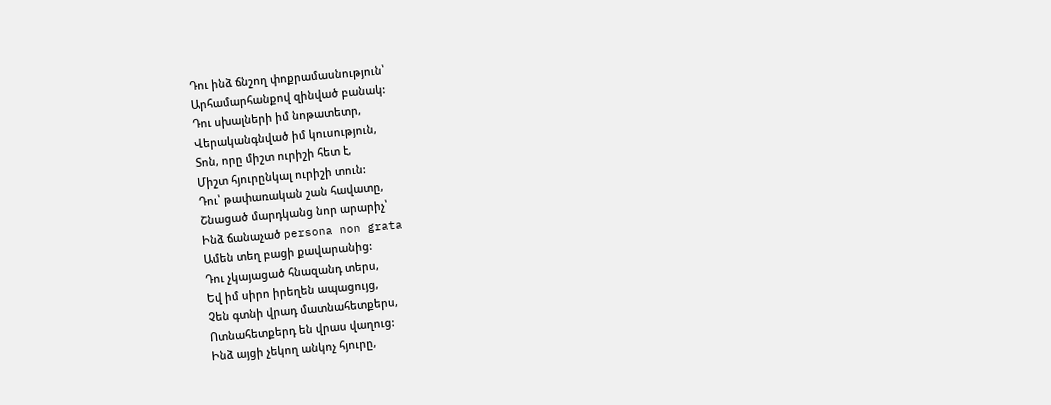Դու ինձ ճնշող փոքրամասնություն՝
Արհամարհանքով զինված բանակ:
Դու սխալների իմ նոթատետր,
Վերականգնված իմ կուսություն,
Տոն, որը միշտ ուրիշի հետ է,
Միշտ հյուրընկալ ուրիշի տուն:
Դու՝ թափառական շան հավատը,
Շնացած մարդկանց նոր արարիչ՝
Ինձ ճանաչած persona non grata
Ամեն տեղ բացի քավարանից:
Դու չկայացած հնազանդ տերս,
Եվ իմ սիրո իրեղեն ապացույց,
Չեն գտնի վրադ մատնահետքերս,
Ոտնահետքերդ են վրաս վաղուց:
Ինձ այցի չեկող անկոչ հյուրը,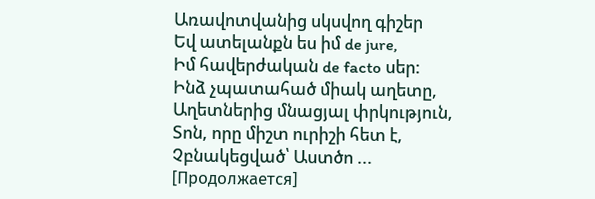Առավոտվանից սկսվող գիշեր
Եվ ատելանքն ես իմ de jure,
Իմ հավերժական de facto սեր:
Ինձ չպատահած միակ աղետը,
Աղետներից մնացյալ փրկություն,
Տոն, որը միշտ ուրիշի հետ է,
Չբնակեցված՝ Աստծո ...
[Продолжается]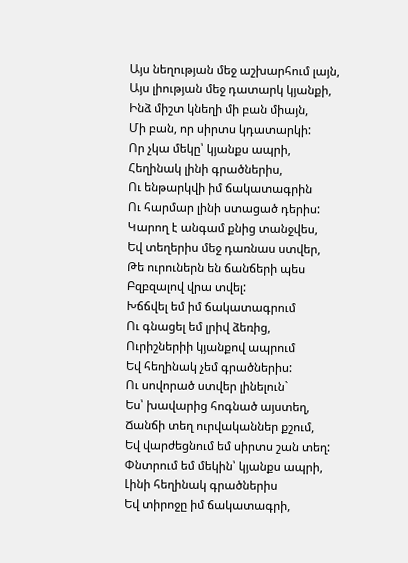Այս նեղության մեջ աշխարհում լայն,
Այս լիության մեջ դատարկ կյանքի,
Ինձ միշտ կնեղի մի բան միայն,
Մի բան, որ սիրտս կդատարկի:
Որ չկա մեկը՝ կյանքս ապրի,
Հեղինակ լինի գրածներիս,
Ու ենթարկվի իմ ճակատագրին
Ու հարմար լինի ստացած դերիս:
Կարող է անգամ քնից տանջվես,
Եվ տեղերիս մեջ դառնաս ստվեր,
Թե ուրուներն են ճանճերի պես
Բզբզալով վրա տվել:
Խճճվել եմ իմ ճակատագրում
Ու գնացել եմ լրիվ ձեռից,
Ուրիշներիի կյանքով ապրում
Եվ հեղինակ չեմ գրածներիս:
Ու սովորած ստվեր լինելուն`
Ես՝ խավարից հոգնած այստեղ,
Ճանճի տեղ ուրվականներ քշում,
Եվ վարժեցնում եմ սիրտս շան տեղ:
Փնտրում եմ մեկին՝ կյանքս ապրի,
Լինի հեղինակ գրածներիս
Եվ տիրոջը իմ ճակատագրի,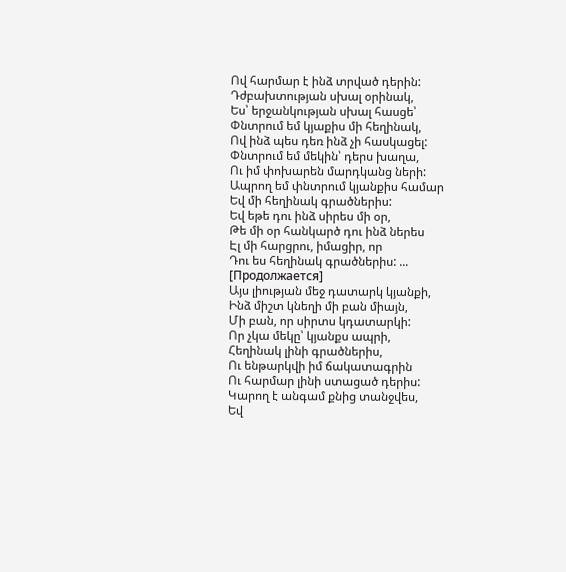Ով հարմար է ինձ տրված դերին:
Դժբախտության սխալ օրինակ,
Ես՝ երջանկության սխալ հասցե՝
Փնտրում եմ կյաքիս մի հեղինակ,
Ով ինձ պես դեռ ինձ չի հասկացել:
Փնտրում եմ մեկին՝ դերս խաղա,
Ու իմ փոխարեն մարդկանց ների:
Ապրող եմ փնտրում կյանքիս համար
Եվ մի հեղինակ գրածներիս:
Եվ եթե դու ինձ սիրես մի օր,
Թե մի օր հանկարծ դու ինձ ներես
Էլ մի հարցրու, իմացիր, որ
Դու ես հեղինակ գրածներիս: ...
[Продолжается]
Այս լիության մեջ դատարկ կյանքի,
Ինձ միշտ կնեղի մի բան միայն,
Մի բան, որ սիրտս կդատարկի:
Որ չկա մեկը՝ կյանքս ապրի,
Հեղինակ լինի գրածներիս,
Ու ենթարկվի իմ ճակատագրին
Ու հարմար լինի ստացած դերիս:
Կարող է անգամ քնից տանջվես,
Եվ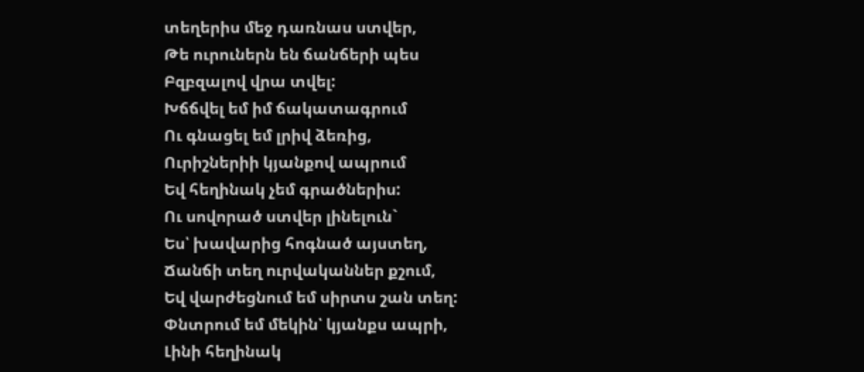տեղերիս մեջ դառնաս ստվեր,
Թե ուրուներն են ճանճերի պես
Բզբզալով վրա տվել:
Խճճվել եմ իմ ճակատագրում
Ու գնացել եմ լրիվ ձեռից,
Ուրիշներիի կյանքով ապրում
Եվ հեղինակ չեմ գրածներիս:
Ու սովորած ստվեր լինելուն`
Ես՝ խավարից հոգնած այստեղ,
Ճանճի տեղ ուրվականներ քշում,
Եվ վարժեցնում եմ սիրտս շան տեղ:
Փնտրում եմ մեկին՝ կյանքս ապրի,
Լինի հեղինակ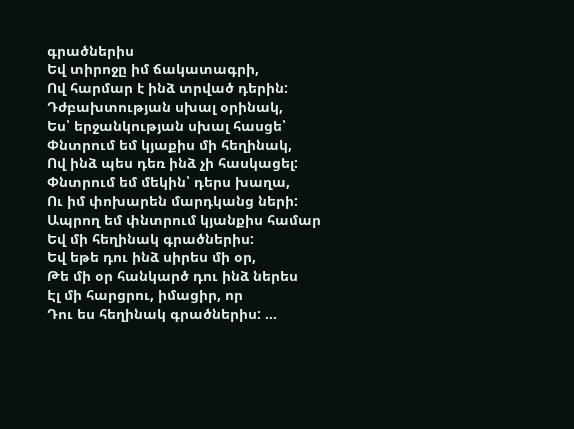գրածներիս
Եվ տիրոջը իմ ճակատագրի,
Ով հարմար է ինձ տրված դերին:
Դժբախտության սխալ օրինակ,
Ես՝ երջանկության սխալ հասցե՝
Փնտրում եմ կյաքիս մի հեղինակ,
Ով ինձ պես դեռ ինձ չի հասկացել:
Փնտրում եմ մեկին՝ դերս խաղա,
Ու իմ փոխարեն մարդկանց ների:
Ապրող եմ փնտրում կյանքիս համար
Եվ մի հեղինակ գրածներիս:
Եվ եթե դու ինձ սիրես մի օր,
Թե մի օր հանկարծ դու ինձ ներես
Էլ մի հարցրու, իմացիր, որ
Դու ես հեղինակ գրածներիս: ...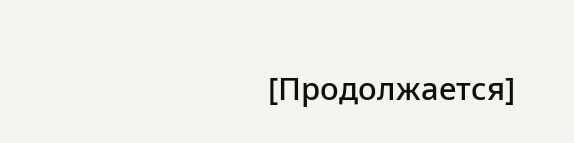[Продолжается]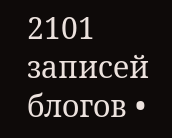2101 записей блогов •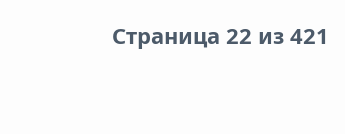Страница 22 из 421